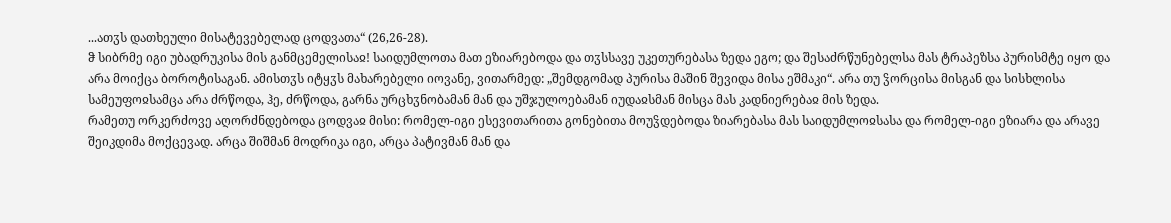...ათჳს დათხეული მისატევებელად ცოდვათა“ (26,26-28).
ჵ სიბრმე იგი უბადრუკისა მის განმცემელისაჲ! საიდუმლოთა მათ ეზიარებოდა და თჳსსავე უკეთურებასა ზედა ეგო; და შესაძრწუნებელსა მას ტრაპეზსა პურისმტე იყო და არა მოიქცა ბოროტისაგან. ამისთჳს იტყჳს მახარებელი იოვანე, ვითარმედ: „შემდგომად პურისა მაშინ შევიდა მისა ეშმაკი“. არა თუ ჴორცისა მისგან და სისხლისა სამეუფოჲსამცა არა ძრწოდა, ჰე, ძრწოდა, გარნა ურცხჳნობამან მან და უშჯულოებამან იუდაჲსმან მისცა მას კადნიერებაჲ მის ზედა.
რამეთუ ორკერძოვე აღორძნდებოდა ცოდვაჲ მისი: რომელ-იგი ესევითარითა გონებითა მოუჴდებოდა ზიარებასა მას საიდუმლოჲსასა და რომელ-იგი ეზიარა და არავე შეიკდიმა მოქცევად. არცა შიშმან მოდრიკა იგი, არცა პატივმან მან და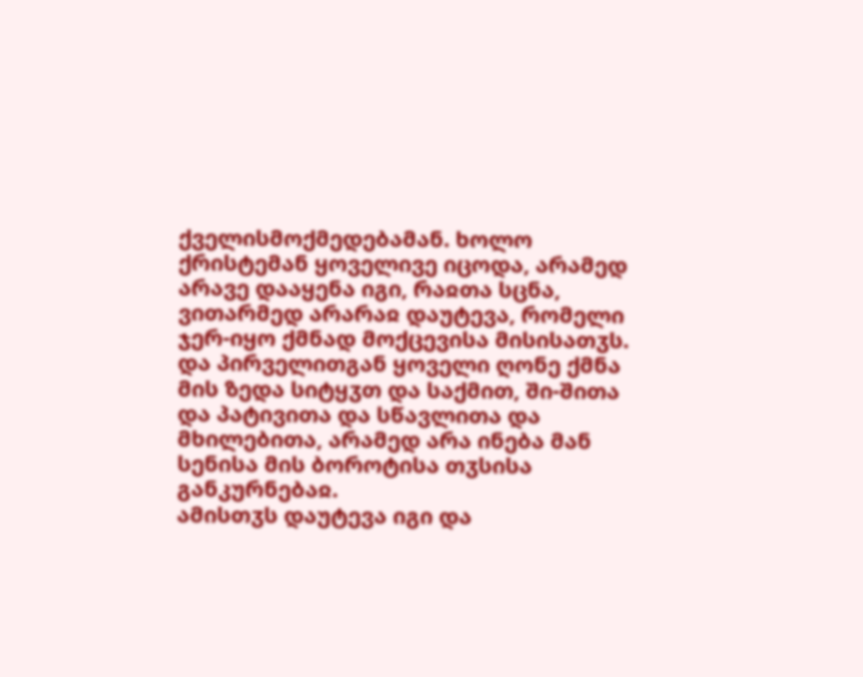ქველისმოქმედებამან. ხოლო ქრისტემან ყოველივე იცოდა, არამედ არავე დააყენა იგი, რაჲთა სცნა, ვითარმედ არარაჲ დაუტევა, რომელი ჯერ-იყო ქმნად მოქცევისა მისისათჳს.
და პირველითგან ყოველი ღონე ქმნა მის ზედა სიტყჳთ და საქმით, ში-შითა და პატივითა და სწავლითა და მხილებითა, არამედ არა ინება მან სენისა მის ბოროტისა თჳსისა განკურნებაჲ.
ამისთჳს დაუტევა იგი და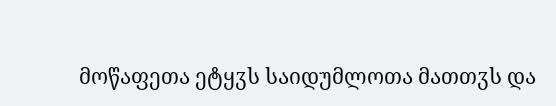მოწაფეთა ეტყჳს საიდუმლოთა მათთჳს და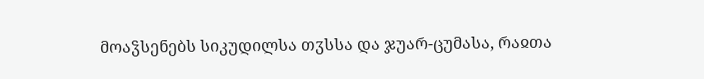მოაჴსენებს სიკუდილსა თჳსსა და ჯუარ-ცუმასა, რაჲთა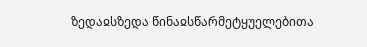ზედაჲსზედა წინაჲსწარმეტყუელებითა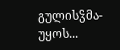გულისჴმა-უყოს...